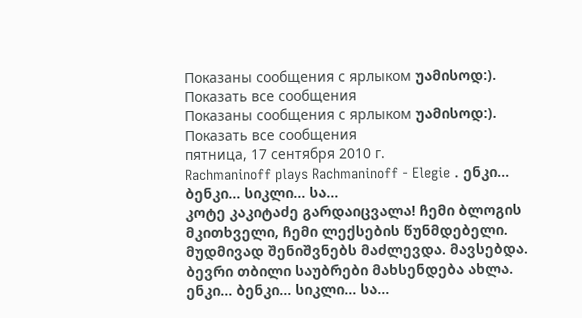Показаны сообщения с ярлыком უამისოდ:). Показать все сообщения
Показаны сообщения с ярлыком უამისოდ:). Показать все сообщения
пятница, 17 сентября 2010 г.
Rachmaninoff plays Rachmaninoff - Elegie . ენკი... ბენკი... სიკლი... სა…
კოტე კაკიტაძე გარდაიცვალა! ჩემი ბლოგის მკითხველი, ჩემი ლექსების წუნმდებელი. მუდმივად შენიშვნებს მაძლევდა. მავსებდა. ბევრი თბილი საუბრები მახსენდება ახლა.
ენკი... ბენკი... სიკლი... სა…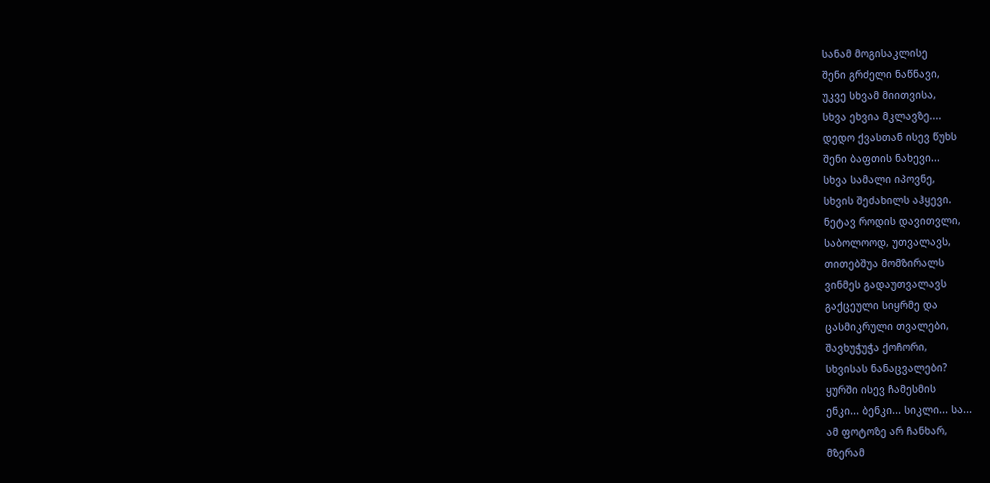სანამ მოგისაკლისე
შენი გრძელი ნაწნავი,
უკვე სხვამ მიითვისა,
სხვა ეხვია მკლავზე....
დედო ქვასთან ისევ წუხს
შენი ბაფთის ნახევი...
სხვა სამალი იპოვნე,
სხვის შეძახილს აჰყევი.
ნეტავ როდის დავითვლი,
საბოლოოდ, უთვალავს,
თითებშუა მომზირალს
ვინმეს გადაუთვალავს
გაქცეული სიყრმე და
ცასმიკრული თვალები,
შავხუჭუჭა ქოჩორი,
სხვისას ნანაცვალები?
ყურში ისევ ჩამესმის
ენკი... ბენკი... სიკლი... სა...
ამ ფოტოზე არ ჩანხარ,
მზერამ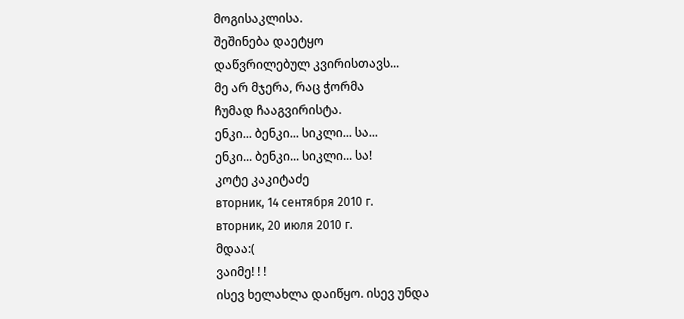მოგისაკლისა.
შეშინება დაეტყო
დაწვრილებულ კვირისთავს...
მე არ მჯერა, რაც ჭორმა
ჩუმად ჩააგვირისტა.
ენკი... ბენკი... სიკლი... სა...
ენკი... ბენკი... სიკლი... სა!
კოტე კაკიტაძე
вторник, 14 сентября 2010 г.
вторник, 20 июля 2010 г.
მდაა:(
ვაიმე! ! !
ისევ ხელახლა დაიწყო. ისევ უნდა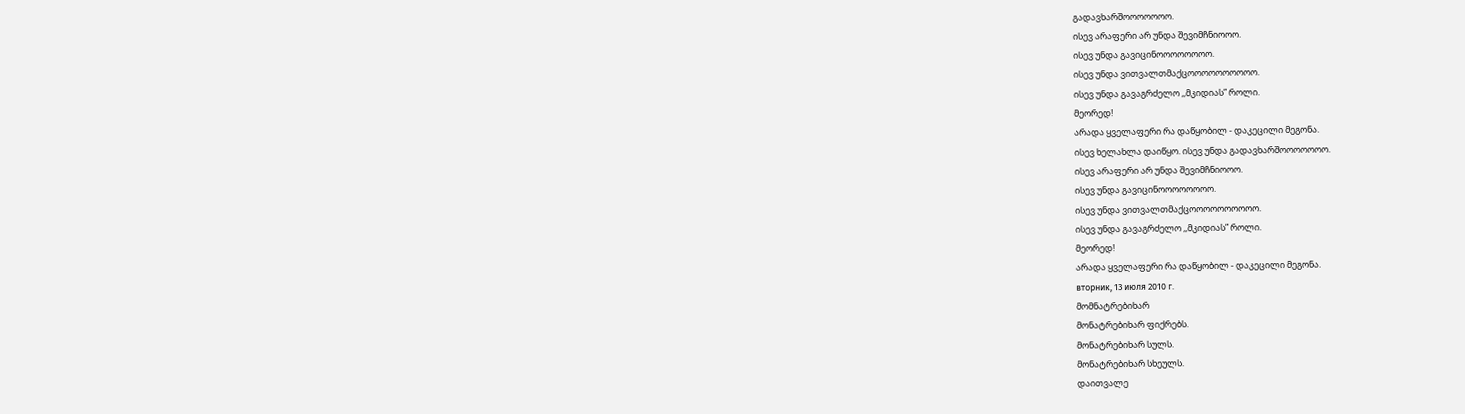გადავხარშოოოოოოო.
ისევ არაფერი არ უნდა შევიმჩნიოოო.
ისევ უნდა გავიცინოოოოოოოო.
ისევ უნდა ვითვალთმაქცოოოოოოოოოო.
ისევ უნდა გავაგრძელო ,,მკიდიას” როლი.
მეორედ!
არადა ყველაფერი რა დაწყობილ - დაკეცილი მეგონა.
ისევ ხელახლა დაიწყო. ისევ უნდა გადავხარშოოოოოოო.
ისევ არაფერი არ უნდა შევიმჩნიოოო.
ისევ უნდა გავიცინოოოოოოოო.
ისევ უნდა ვითვალთმაქცოოოოოოოოოო.
ისევ უნდა გავაგრძელო ,,მკიდიას” როლი.
მეორედ!
არადა ყველაფერი რა დაწყობილ - დაკეცილი მეგონა.
вторник, 13 июля 2010 г.
მომნატრებიხარ
მონატრებიხარ ფიქრებს.
მონატრებიხარ სულს.
მონატრებიხარ სხეულს.
დაითვალე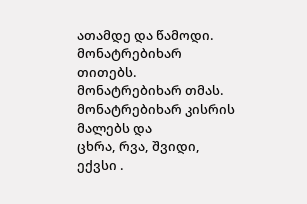ათამდე და წამოდი.
მონატრებიხარ თითებს.
მონატრებიხარ თმას.
მონატრებიხარ კისრის მალებს და
ცხრა, რვა, შვიდი, ექვსი .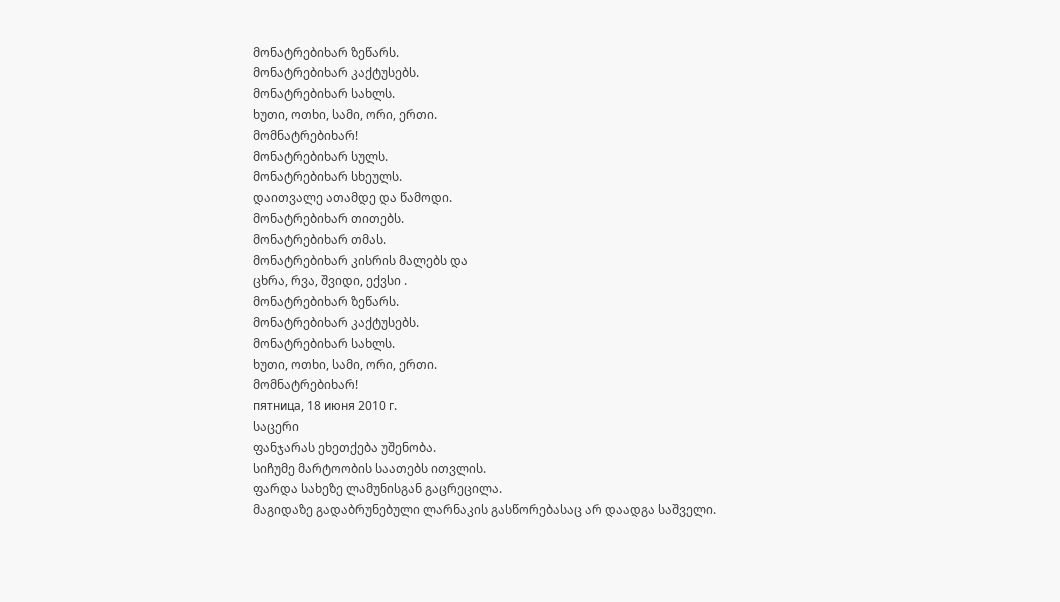მონატრებიხარ ზეწარს.
მონატრებიხარ კაქტუსებს.
მონატრებიხარ სახლს.
ხუთი, ოთხი, სამი, ორი, ერთი.
მომნატრებიხარ!
მონატრებიხარ სულს.
მონატრებიხარ სხეულს.
დაითვალე ათამდე და წამოდი.
მონატრებიხარ თითებს.
მონატრებიხარ თმას.
მონატრებიხარ კისრის მალებს და
ცხრა, რვა, შვიდი, ექვსი .
მონატრებიხარ ზეწარს.
მონატრებიხარ კაქტუსებს.
მონატრებიხარ სახლს.
ხუთი, ოთხი, სამი, ორი, ერთი.
მომნატრებიხარ!
пятница, 18 июня 2010 г.
საცერი
ფანჯარას ეხეთქება უშენობა.
სიჩუმე მარტოობის საათებს ითვლის.
ფარდა სახეზე ლამუნისგან გაცრეცილა.
მაგიდაზე გადაბრუნებული ლარნაკის გასწორებასაც არ დაადგა საშველი.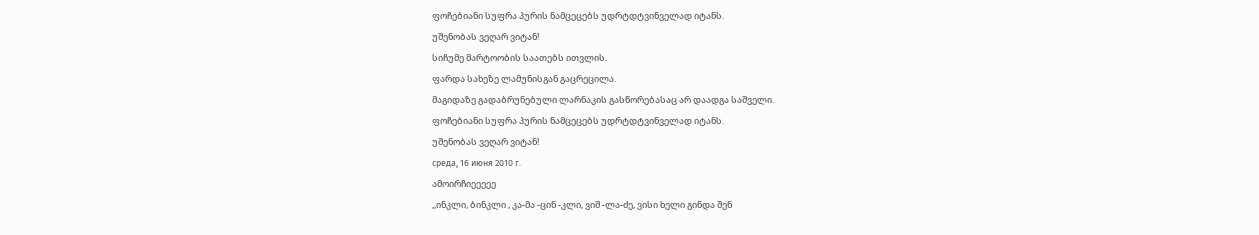ფოჩებიანი სუფრა პურის ნამცეცებს უდრტდტვინველად იტანს.
უშენობას ვეღარ ვიტან!
სიჩუმე მარტოობის საათებს ითვლის.
ფარდა სახეზე ლამუნისგან გაცრეცილა.
მაგიდაზე გადაბრუნებული ლარნაკის გასწორებასაც არ დაადგა საშველი.
ფოჩებიანი სუფრა პურის ნამცეცებს უდრტდტვინველად იტანს.
უშენობას ვეღარ ვიტან!
среда, 16 июня 2010 г.
ამოირჩიეეეეე
,,ინკლი, ბინკლი , კა-მა -ცინ -კლი, ვიშ -ლა-ძე, ვისი ხელი გინდა შენ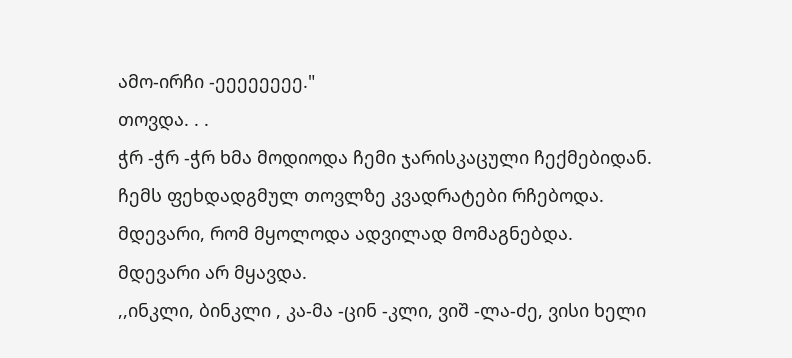ამო-ირჩი -ეეეეეეეე."
თოვდა. . .
ჭრ -ჭრ -ჭრ ხმა მოდიოდა ჩემი ჯარისკაცული ჩექმებიდან.
ჩემს ფეხდადგმულ თოვლზე კვადრატები რჩებოდა.
მდევარი, რომ მყოლოდა ადვილად მომაგნებდა.
მდევარი არ მყავდა.
,,ინკლი, ბინკლი , კა-მა -ცინ -კლი, ვიშ -ლა-ძე, ვისი ხელი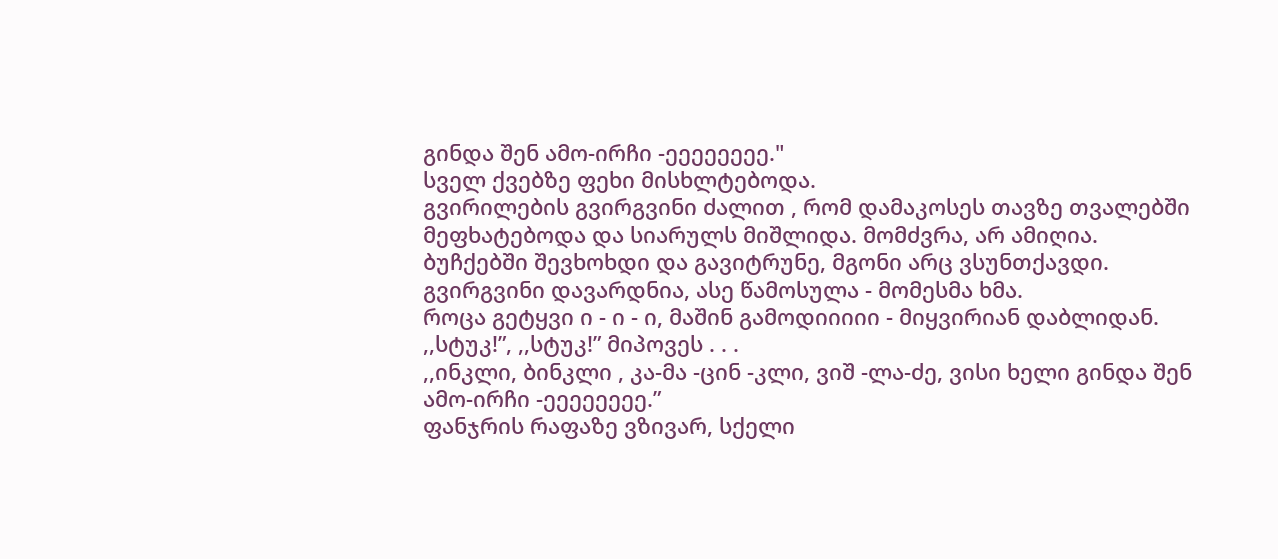გინდა შენ ამო-ირჩი -ეეეეეეეე."
სველ ქვებზე ფეხი მისხლტებოდა.
გვირილების გვირგვინი ძალით , რომ დამაკოსეს თავზე თვალებში მეფხატებოდა და სიარულს მიშლიდა. მომძვრა, არ ამიღია.
ბუჩქებში შევხოხდი და გავიტრუნე, მგონი არც ვსუნთქავდი.
გვირგვინი დავარდნია, ასე წამოსულა - მომესმა ხმა.
როცა გეტყვი ი - ი - ი, მაშინ გამოდიიიიი - მიყვირიან დაბლიდან.
,,სტუკ!”, ,,სტუკ!” მიპოვეს . . .
,,ინკლი, ბინკლი , კა-მა -ცინ -კლი, ვიშ -ლა-ძე, ვისი ხელი გინდა შენ ამო-ირჩი -ეეეეეეეე.”
ფანჯრის რაფაზე ვზივარ, სქელი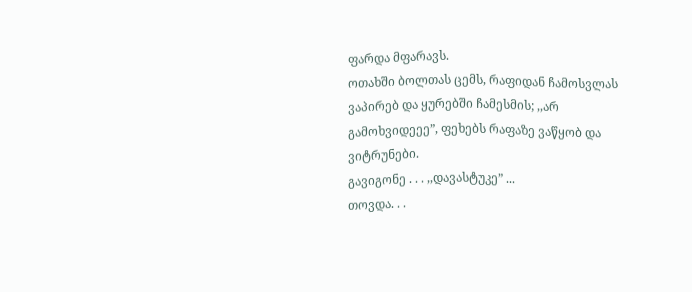ფარდა მფარავს.
ოთახში ბოლთას ცემს, რაფიდან ჩამოსვლას ვაპირებ და ყურებში ჩამესმის; ,,არ გამოხვიდეეე”, ფეხებს რაფაზე ვაწყობ და ვიტრუნები.
გავიგონე . . . ,,დავასტუკე” ...
თოვდა. . .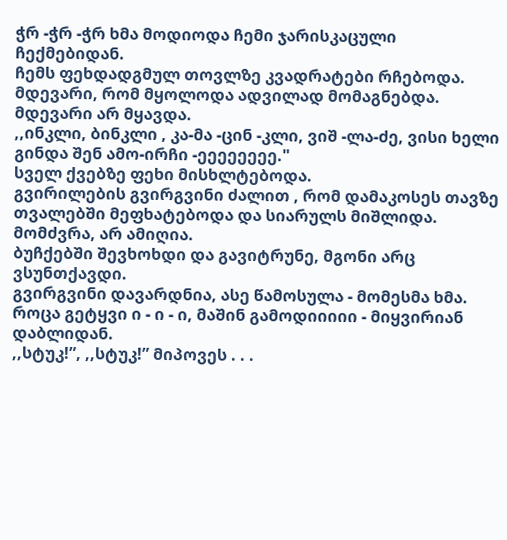ჭრ -ჭრ -ჭრ ხმა მოდიოდა ჩემი ჯარისკაცული ჩექმებიდან.
ჩემს ფეხდადგმულ თოვლზე კვადრატები რჩებოდა.
მდევარი, რომ მყოლოდა ადვილად მომაგნებდა.
მდევარი არ მყავდა.
,,ინკლი, ბინკლი , კა-მა -ცინ -კლი, ვიშ -ლა-ძე, ვისი ხელი გინდა შენ ამო-ირჩი -ეეეეეეეე."
სველ ქვებზე ფეხი მისხლტებოდა.
გვირილების გვირგვინი ძალით , რომ დამაკოსეს თავზე თვალებში მეფხატებოდა და სიარულს მიშლიდა. მომძვრა, არ ამიღია.
ბუჩქებში შევხოხდი და გავიტრუნე, მგონი არც ვსუნთქავდი.
გვირგვინი დავარდნია, ასე წამოსულა - მომესმა ხმა.
როცა გეტყვი ი - ი - ი, მაშინ გამოდიიიიი - მიყვირიან დაბლიდან.
,,სტუკ!”, ,,სტუკ!” მიპოვეს . . .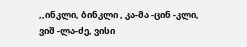,,ინკლი, ბინკლი , კა-მა -ცინ -კლი, ვიშ -ლა-ძე, ვისი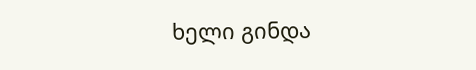ხელი გინდა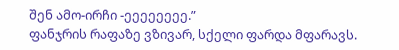შენ ამო-ირჩი -ეეეეეეეე.”
ფანჯრის რაფაზე ვზივარ, სქელი ფარდა მფარავს.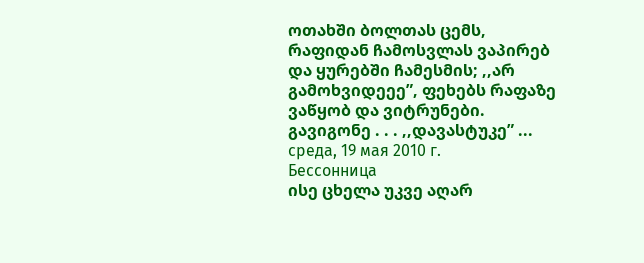ოთახში ბოლთას ცემს, რაფიდან ჩამოსვლას ვაპირებ და ყურებში ჩამესმის; ,,არ გამოხვიდეეე”, ფეხებს რაფაზე ვაწყობ და ვიტრუნები.
გავიგონე . . . ,,დავასტუკე” ...
среда, 19 мая 2010 г.
Бессонница
ისე ცხელა უკვე აღარ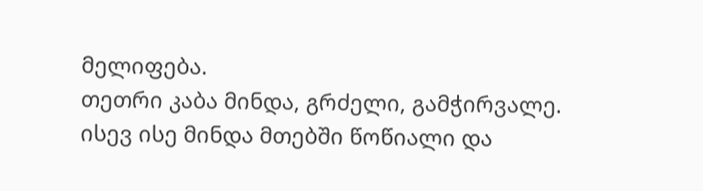მელიფება.
თეთრი კაბა მინდა, გრძელი, გამჭირვალე.
ისევ ისე მინდა მთებში წოწიალი და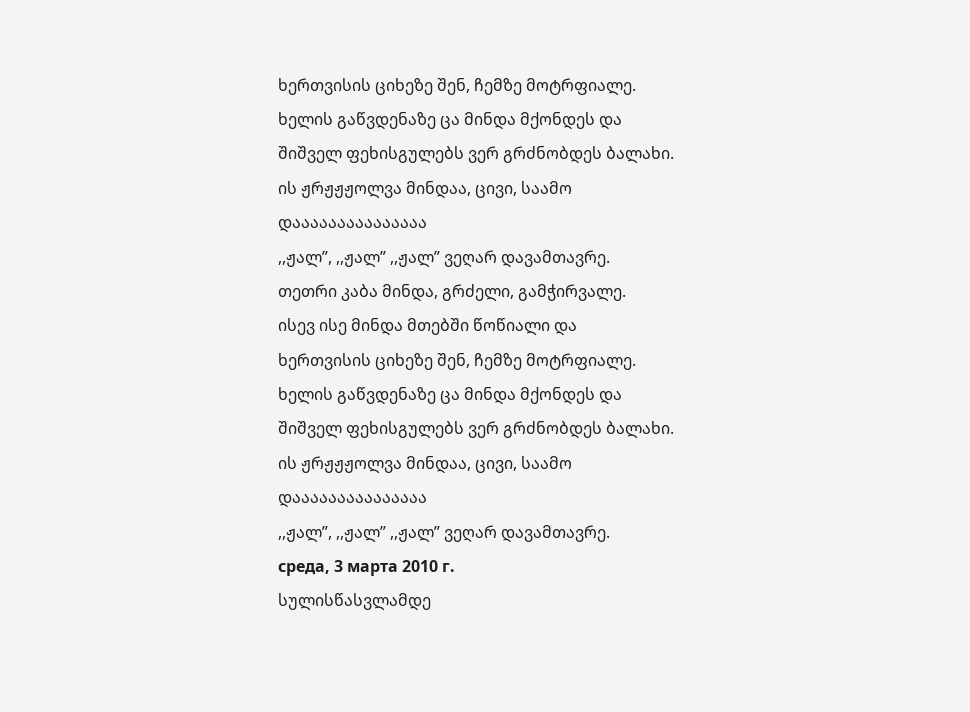ხერთვისის ციხეზე შენ, ჩემზე მოტრფიალე.
ხელის გაწვდენაზე ცა მინდა მქონდეს და
შიშველ ფეხისგულებს ვერ გრძნობდეს ბალახი.
ის ჟრჟჟჟოლვა მინდაა, ცივი, საამო
დააააააააააააააა
,,ჟალ”, ,,ჟალ” ,,ჟალ” ვეღარ დავამთავრე.
თეთრი კაბა მინდა, გრძელი, გამჭირვალე.
ისევ ისე მინდა მთებში წოწიალი და
ხერთვისის ციხეზე შენ, ჩემზე მოტრფიალე.
ხელის გაწვდენაზე ცა მინდა მქონდეს და
შიშველ ფეხისგულებს ვერ გრძნობდეს ბალახი.
ის ჟრჟჟჟოლვა მინდაა, ცივი, საამო
დააააააააააააააა
,,ჟალ”, ,,ჟალ” ,,ჟალ” ვეღარ დავამთავრე.
среда, 3 марта 2010 г.
სულისწასვლამდე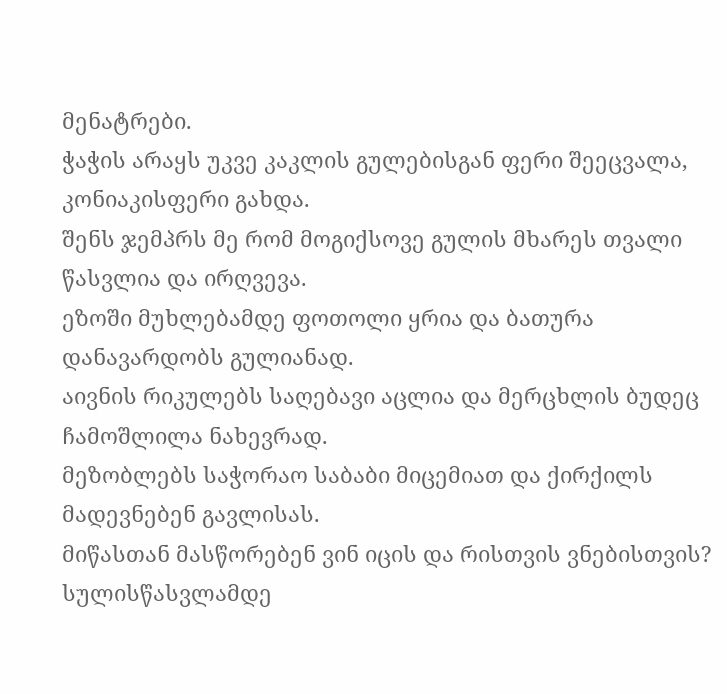მენატრები.
ჭაჭის არაყს უკვე კაკლის გულებისგან ფერი შეეცვალა, კონიაკისფერი გახდა.
შენს ჯემპრს მე რომ მოგიქსოვე გულის მხარეს თვალი წასვლია და ირღვევა.
ეზოში მუხლებამდე ფოთოლი ყრია და ბათურა დანავარდობს გულიანად.
აივნის რიკულებს საღებავი აცლია და მერცხლის ბუდეც ჩამოშლილა ნახევრად.
მეზობლებს საჭორაო საბაბი მიცემიათ და ქირქილს მადევნებენ გავლისას.
მიწასთან მასწორებენ ვინ იცის და რისთვის ვნებისთვის?
სულისწასვლამდე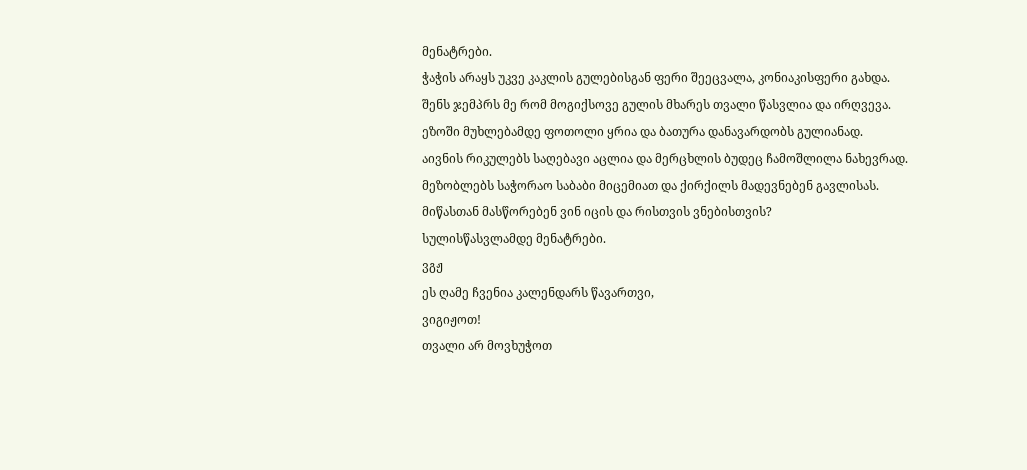მენატრები.
ჭაჭის არაყს უკვე კაკლის გულებისგან ფერი შეეცვალა, კონიაკისფერი გახდა.
შენს ჯემპრს მე რომ მოგიქსოვე გულის მხარეს თვალი წასვლია და ირღვევა.
ეზოში მუხლებამდე ფოთოლი ყრია და ბათურა დანავარდობს გულიანად.
აივნის რიკულებს საღებავი აცლია და მერცხლის ბუდეც ჩამოშლილა ნახევრად.
მეზობლებს საჭორაო საბაბი მიცემიათ და ქირქილს მადევნებენ გავლისას.
მიწასთან მასწორებენ ვინ იცის და რისთვის ვნებისთვის?
სულისწასვლამდე მენატრები.
ვგჟ
ეს ღამე ჩვენია კალენდარს წავართვი,
ვიგიჟოთ!
თვალი არ მოვხუჭოთ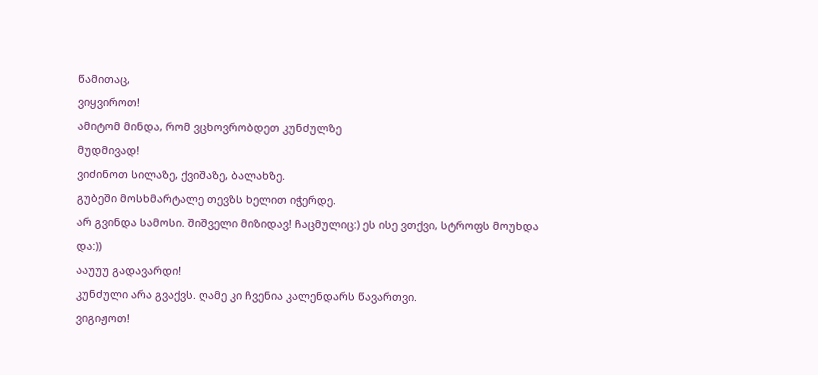წამითაც,
ვიყვიროთ!
ამიტომ მინდა, რომ ვცხოვრობდეთ კუნძულზე
მუდმივად!
ვიძინოთ სილაზე, ქვიშაზე, ბალახზე.
გუბეში მოსხმარტალე თევზს ხელით იჭერდე.
არ გვინდა სამოსი. შიშველი მიზიდავ! ჩაცმულიც:) ეს ისე ვთქვი, სტროფს მოუხდა და:))
ააუუუ გადავარდი!
კუნძული არა გვაქვს. ღამე კი ჩვენია კალენდარს წავართვი.
ვიგიჟოთ!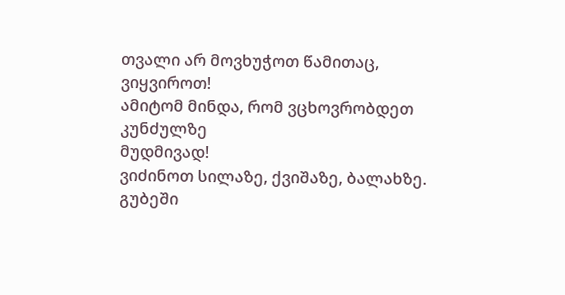თვალი არ მოვხუჭოთ წამითაც,
ვიყვიროთ!
ამიტომ მინდა, რომ ვცხოვრობდეთ კუნძულზე
მუდმივად!
ვიძინოთ სილაზე, ქვიშაზე, ბალახზე.
გუბეში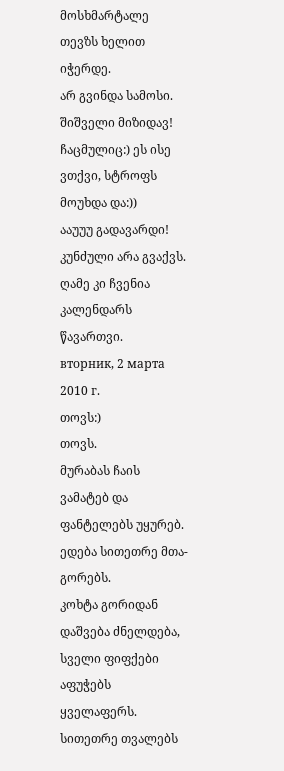მოსხმარტალე თევზს ხელით იჭერდე.
არ გვინდა სამოსი. შიშველი მიზიდავ! ჩაცმულიც:) ეს ისე ვთქვი, სტროფს მოუხდა და:))
ააუუუ გადავარდი!
კუნძული არა გვაქვს. ღამე კი ჩვენია კალენდარს წავართვი.
вторник, 2 марта 2010 г.
თოვს:)
თოვს.
მურაბას ჩაის ვამატებ და ფანტელებს უყურებ.
ედება სითეთრე მთა-გორებს.
კოხტა გორიდან დაშვება ძნელდება,
სველი ფიფქები აფუჭებს ყველაფერს.
სითეთრე თვალებს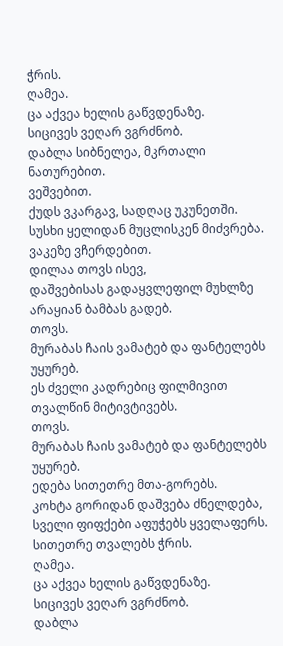ჭრის.
ღამეა.
ცა აქვეა ხელის გაწვდენაზე.
სიცივეს ვეღარ ვგრძნობ.
დაბლა სიბნელეა, მკრთალი ნათურებით.
ვეშვებით.
ქუდს ვკარგავ, სადღაც უკუნეთში.
სუსხი ყელიდან მუცლისკენ მიძვრება.
ვაკეზე ვჩერდებით.
დილაა თოვს ისევ,
დაშვებისას გადაყვლეფილ მუხლზე არაყიან ბამბას გადებ.
თოვს.
მურაბას ჩაის ვამატებ და ფანტელებს უყურებ.
ეს ძველი კადრებიც ფილმივით თვალწინ მიტივტივებს.
თოვს.
მურაბას ჩაის ვამატებ და ფანტელებს უყურებ.
ედება სითეთრე მთა-გორებს.
კოხტა გორიდან დაშვება ძნელდება,
სველი ფიფქები აფუჭებს ყველაფერს.
სითეთრე თვალებს ჭრის.
ღამეა.
ცა აქვეა ხელის გაწვდენაზე.
სიცივეს ვეღარ ვგრძნობ.
დაბლა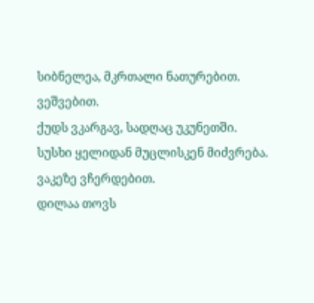სიბნელეა, მკრთალი ნათურებით.
ვეშვებით.
ქუდს ვკარგავ, სადღაც უკუნეთში.
სუსხი ყელიდან მუცლისკენ მიძვრება.
ვაკეზე ვჩერდებით.
დილაა თოვს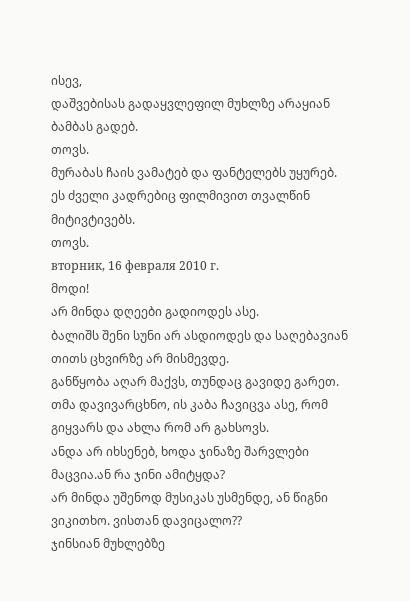ისევ,
დაშვებისას გადაყვლეფილ მუხლზე არაყიან ბამბას გადებ.
თოვს.
მურაბას ჩაის ვამატებ და ფანტელებს უყურებ.
ეს ძველი კადრებიც ფილმივით თვალწინ მიტივტივებს.
თოვს.
вторник, 16 февраля 2010 г.
მოდი!
არ მინდა დღეები გადიოდეს ასე.
ბალიშს შენი სუნი არ ასდიოდეს და საღებავიან თითს ცხვირზე არ მისმევდე.
განწყობა აღარ მაქვს, თუნდაც გავიდე გარეთ.
თმა დავივარცხნო, ის კაბა ჩავიცვა ასე, რომ გიყვარს და ახლა რომ არ გახსოვს.
ანდა არ იხსენებ, ხოდა ჯინაზე შარვლები მაცვია.ან რა ჯინი ამიტყდა?
არ მინდა უშენოდ მუსიკას უსმენდე, ან წიგნი ვიკითხო. ვისთან დავიცალო??
ჯინსიან მუხლებზე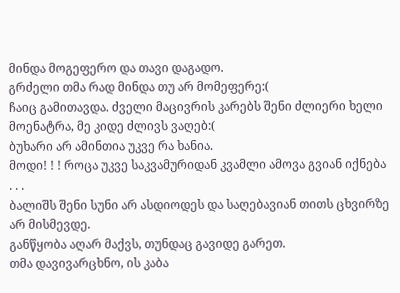მინდა მოგეფერო და თავი დაგადო.
გრძელი თმა რად მინდა თუ არ მომეფერე:(
ჩაიც გამითავდა. ძველი მაცივრის კარებს შენი ძლიერი ხელი მოენატრა, მე კიდე ძლივს ვაღებ:(
ბუხარი არ ამინთია უკვე რა ხანია.
მოდი! ! ! როცა უკვე საკვამურიდან კვამლი ამოვა გვიან იქნება . . .
ბალიშს შენი სუნი არ ასდიოდეს და საღებავიან თითს ცხვირზე არ მისმევდე.
განწყობა აღარ მაქვს, თუნდაც გავიდე გარეთ.
თმა დავივარცხნო, ის კაბა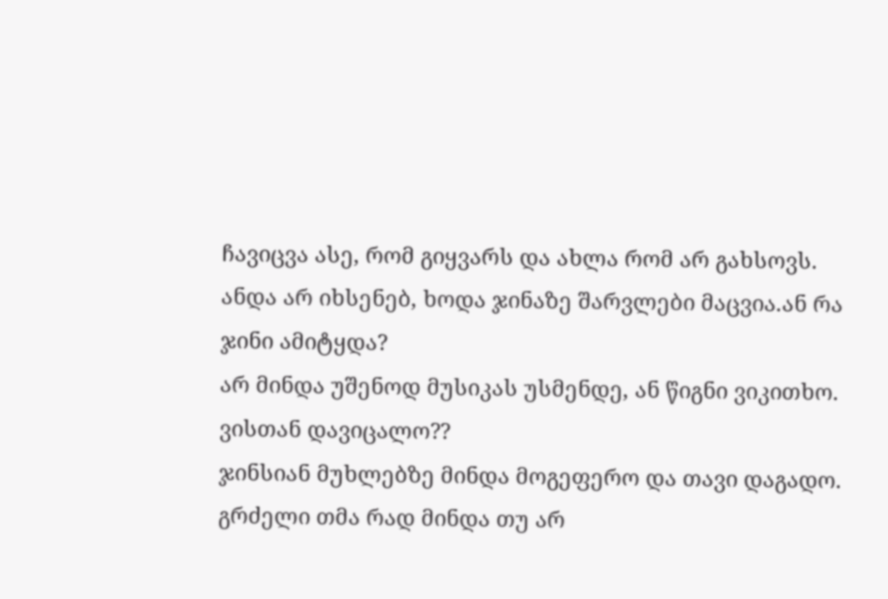ჩავიცვა ასე, რომ გიყვარს და ახლა რომ არ გახსოვს.
ანდა არ იხსენებ, ხოდა ჯინაზე შარვლები მაცვია.ან რა ჯინი ამიტყდა?
არ მინდა უშენოდ მუსიკას უსმენდე, ან წიგნი ვიკითხო. ვისთან დავიცალო??
ჯინსიან მუხლებზე მინდა მოგეფერო და თავი დაგადო.
გრძელი თმა რად მინდა თუ არ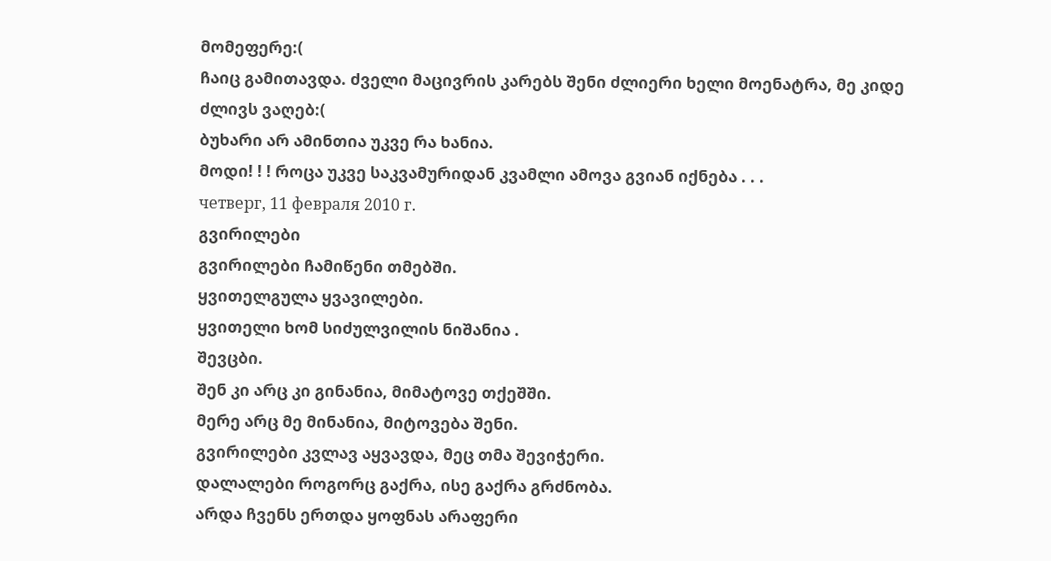მომეფერე:(
ჩაიც გამითავდა. ძველი მაცივრის კარებს შენი ძლიერი ხელი მოენატრა, მე კიდე ძლივს ვაღებ:(
ბუხარი არ ამინთია უკვე რა ხანია.
მოდი! ! ! როცა უკვე საკვამურიდან კვამლი ამოვა გვიან იქნება . . .
четверг, 11 февраля 2010 г.
გვირილები
გვირილები ჩამიწენი თმებში.
ყვითელგულა ყვავილები.
ყვითელი ხომ სიძულვილის ნიშანია .
შევცბი.
შენ კი არც კი გინანია, მიმატოვე თქეშში.
მერე არც მე მინანია, მიტოვება შენი.
გვირილები კვლავ აყვავდა, მეც თმა შევიჭერი.
დალალები როგორც გაქრა, ისე გაქრა გრძნობა.
არდა ჩვენს ერთდა ყოფნას არაფერი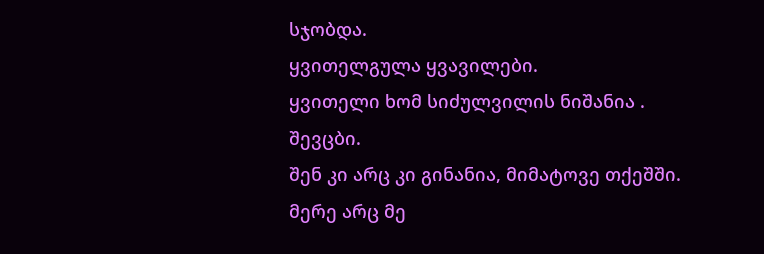სჯობდა.
ყვითელგულა ყვავილები.
ყვითელი ხომ სიძულვილის ნიშანია .
შევცბი.
შენ კი არც კი გინანია, მიმატოვე თქეშში.
მერე არც მე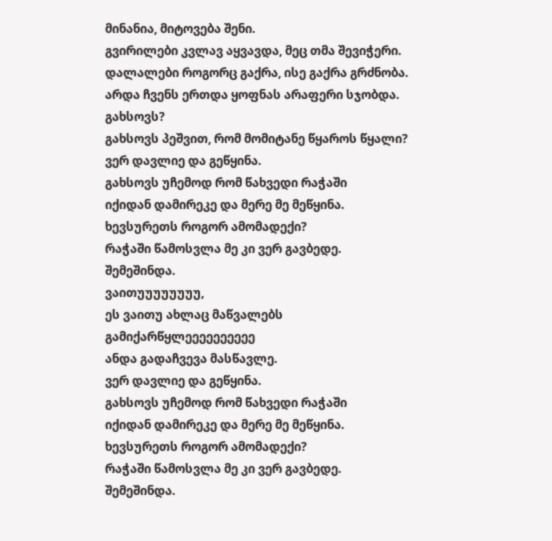მინანია, მიტოვება შენი.
გვირილები კვლავ აყვავდა, მეც თმა შევიჭერი.
დალალები როგორც გაქრა, ისე გაქრა გრძნობა.
არდა ჩვენს ერთდა ყოფნას არაფერი სჯობდა.
გახსოვს?
გახსოვს პეშვით, რომ მომიტანე წყაროს წყალი?
ვერ დავლიე და გეწყინა.
გახსოვს უჩემოდ რომ წახვედი რაჭაში
იქიდან დამირეკე და მერე მე მეწყინა.
ხევსურეთს როგორ ამომადექი?
რაჭაში წამოსვლა მე კი ვერ გავბედე.
შემეშინდა.
ვაითუუუუუუუუ,
ეს ვაითუ ახლაც მაწვალებს
გამიქარწყლეეეეეეეეეე
ანდა გადაჩვევა მასწავლე.
ვერ დავლიე და გეწყინა.
გახსოვს უჩემოდ რომ წახვედი რაჭაში
იქიდან დამირეკე და მერე მე მეწყინა.
ხევსურეთს როგორ ამომადექი?
რაჭაში წამოსვლა მე კი ვერ გავბედე.
შემეშინდა.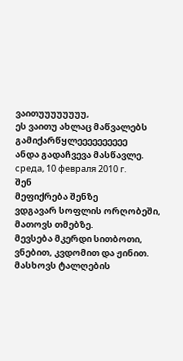ვაითუუუუუუუუ,
ეს ვაითუ ახლაც მაწვალებს
გამიქარწყლეეეეეეეეეე
ანდა გადაჩვევა მასწავლე.
среда, 10 февраля 2010 г.
შენ
მეფიქრება შენზე
ვდგავარ სოფლის ორღობეში, მათოვს თმებზე.
მევსება მკერდი სითბოთი, ვნებით, კვდომით და ჟინით.
მასხოვს ტალღების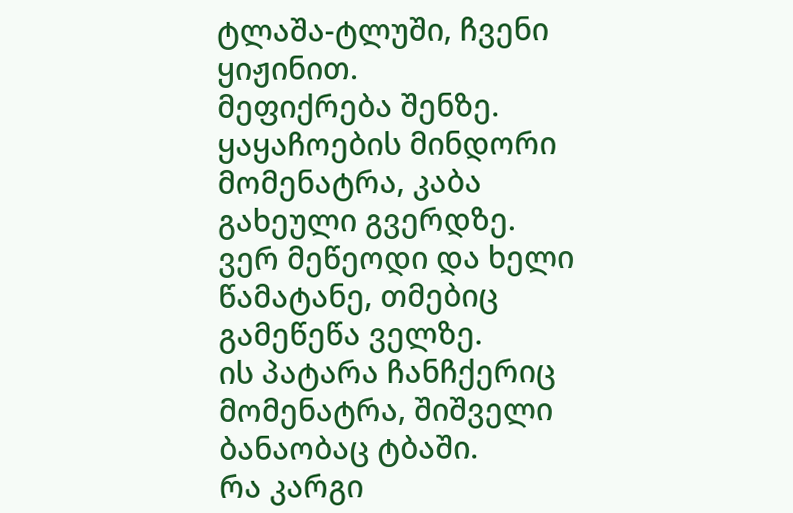ტლაშა-ტლუში, ჩვენი ყიჟინით.
მეფიქრება შენზე.
ყაყაჩოების მინდორი მომენატრა, კაბა გახეული გვერდზე.
ვერ მეწეოდი და ხელი წამატანე, თმებიც გამეწეწა ველზე.
ის პატარა ჩანჩქერიც მომენატრა, შიშველი ბანაობაც ტბაში.
რა კარგი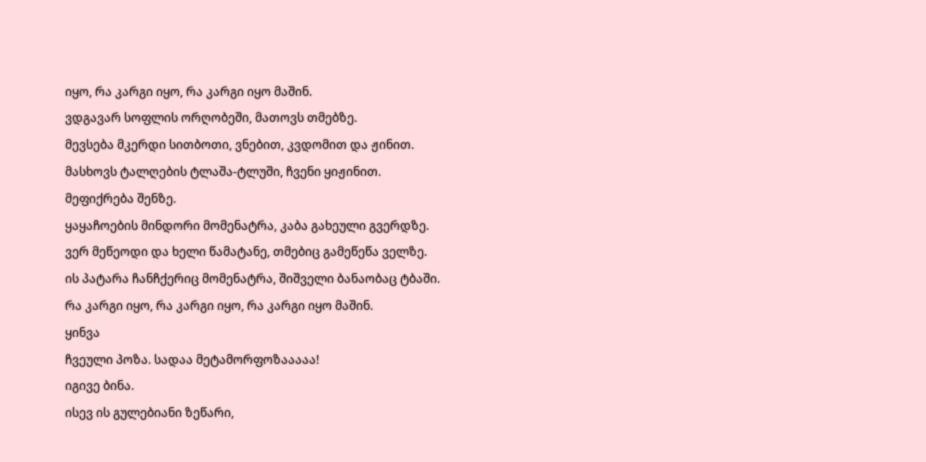იყო, რა კარგი იყო, რა კარგი იყო მაშინ.
ვდგავარ სოფლის ორღობეში, მათოვს თმებზე.
მევსება მკერდი სითბოთი, ვნებით, კვდომით და ჟინით.
მასხოვს ტალღების ტლაშა-ტლუში, ჩვენი ყიჟინით.
მეფიქრება შენზე.
ყაყაჩოების მინდორი მომენატრა, კაბა გახეული გვერდზე.
ვერ მეწეოდი და ხელი წამატანე, თმებიც გამეწეწა ველზე.
ის პატარა ჩანჩქერიც მომენატრა, შიშველი ბანაობაც ტბაში.
რა კარგი იყო, რა კარგი იყო, რა კარგი იყო მაშინ.
ყინვა
ჩვეული პოზა. სადაა მეტამორფოზააააა!
იგივე ბინა.
ისევ ის გულებიანი ზეწარი,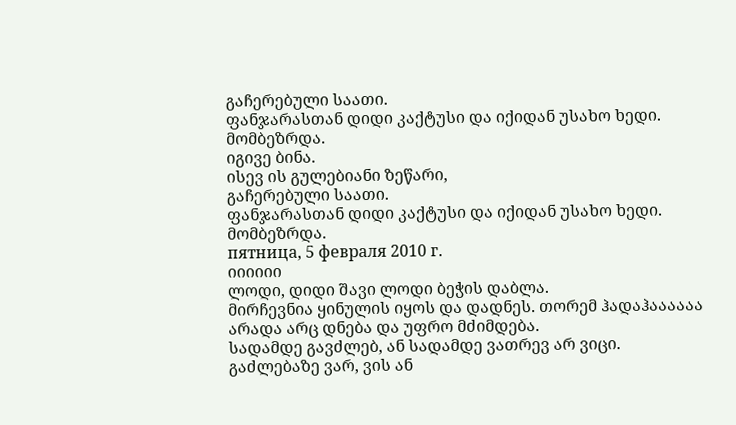გაჩერებული საათი.
ფანჯარასთან დიდი კაქტუსი და იქიდან უსახო ხედი.
მომბეზრდა.
იგივე ბინა.
ისევ ის გულებიანი ზეწარი,
გაჩერებული საათი.
ფანჯარასთან დიდი კაქტუსი და იქიდან უსახო ხედი.
მომბეზრდა.
пятница, 5 февраля 2010 г.
იიიიიი
ლოდი, დიდი შავი ლოდი ბეჭის დაბლა.
მირჩევნია ყინულის იყოს და დადნეს. თორემ ჰადაჰაააააა
არადა არც დნება და უფრო მძიმდება.
სადამდე გავძლებ, ან სადამდე ვათრევ არ ვიცი.
გაძლებაზე ვარ, ვის ან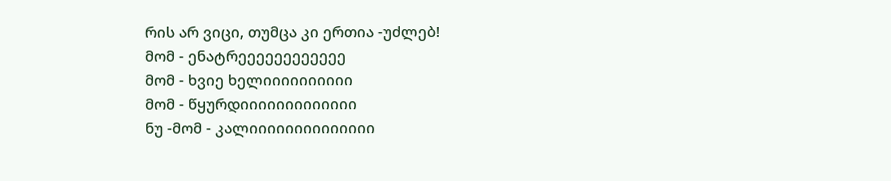რის არ ვიცი, თუმცა კი ერთია -უძლებ!
მომ - ენატრეეეეეეეეეეეე
მომ - ხვიე ხელიიიიიიიიიი
მომ - წყურდიიიიიიიიიიიიი
ნუ -მომ - კალიიიიიიიიიიიიიი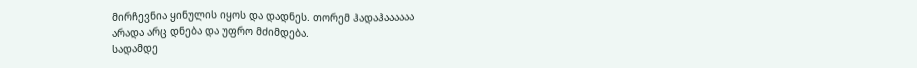მირჩევნია ყინულის იყოს და დადნეს. თორემ ჰადაჰაააააა
არადა არც დნება და უფრო მძიმდება.
სადამდე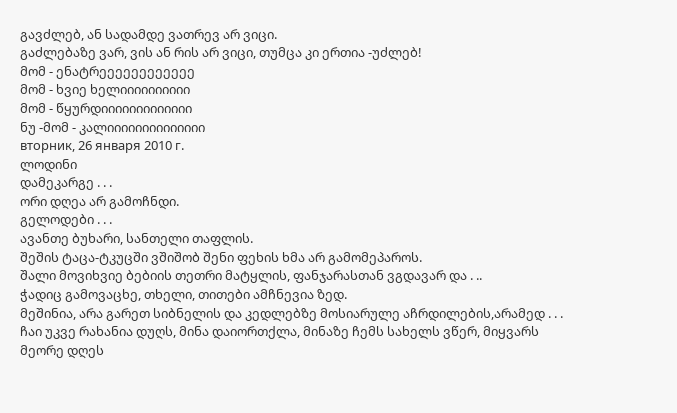გავძლებ, ან სადამდე ვათრევ არ ვიცი.
გაძლებაზე ვარ, ვის ან რის არ ვიცი, თუმცა კი ერთია -უძლებ!
მომ - ენატრეეეეეეეეეეეე
მომ - ხვიე ხელიიიიიიიიიი
მომ - წყურდიიიიიიიიიიიიი
ნუ -მომ - კალიიიიიიიიიიიიიი
вторник, 26 января 2010 г.
ლოდინი
დამეკარგე . . .
ორი დღეა არ გამოჩნდი.
გელოდები . . .
ავანთე ბუხარი, სანთელი თაფლის.
შეშის ტაცა-ტკუცში ვშიშობ შენი ფეხის ხმა არ გამომეპაროს.
შალი მოვიხვიე ბებიის თეთრი მატყლის, ფანჯარასთან ვგდავარ და . ..
ჭადიც გამოვაცხე, თხელი, თითები ამჩნევია ზედ.
მეშინია, არა გარეთ სიბნელის და კედლებზე მოსიარულე აჩრდილების,არამედ . . .
ჩაი უკვე რახანია დუღს, მინა დაიორთქლა, მინაზე ჩემს სახელს ვწერ, მიყვარს მეორე დღეს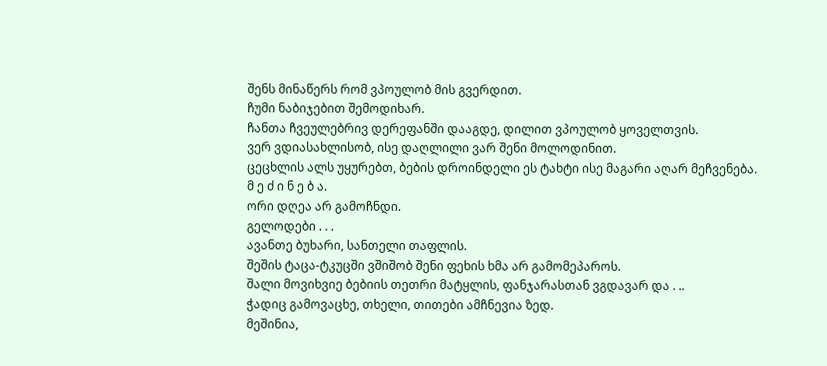შენს მინაწერს რომ ვპოულობ მის გვერდით.
ჩუმი ნაბიჯებით შემოდიხარ.
ჩანთა ჩვეულებრივ დერეფანში დააგდე, დილით ვპოულობ ყოველთვის.
ვერ ვდიასახლისობ, ისე დაღლილი ვარ შენი მოლოდინით.
ცეცხლის ალს უყურებთ, ბების დროინდელი ეს ტახტი ისე მაგარი აღარ მეჩვენება.
მ ე ძ ი ნ ე ბ ა.
ორი დღეა არ გამოჩნდი.
გელოდები . . .
ავანთე ბუხარი, სანთელი თაფლის.
შეშის ტაცა-ტკუცში ვშიშობ შენი ფეხის ხმა არ გამომეპაროს.
შალი მოვიხვიე ბებიის თეთრი მატყლის, ფანჯარასთან ვგდავარ და . ..
ჭადიც გამოვაცხე, თხელი, თითები ამჩნევია ზედ.
მეშინია,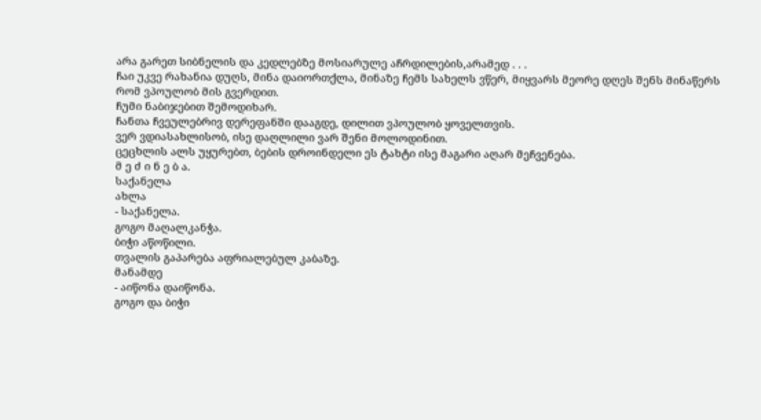არა გარეთ სიბნელის და კედლებზე მოსიარულე აჩრდილების,არამედ . . .
ჩაი უკვე რახანია დუღს, მინა დაიორთქლა, მინაზე ჩემს სახელს ვწერ, მიყვარს მეორე დღეს შენს მინაწერს რომ ვპოულობ მის გვერდით.
ჩუმი ნაბიჯებით შემოდიხარ.
ჩანთა ჩვეულებრივ დერეფანში დააგდე, დილით ვპოულობ ყოველთვის.
ვერ ვდიასახლისობ, ისე დაღლილი ვარ შენი მოლოდინით.
ცეცხლის ალს უყურებთ, ბების დროინდელი ეს ტახტი ისე მაგარი აღარ მეჩვენება.
მ ე ძ ი ნ ე ბ ა.
საქანელა
ახლა
- საქანელა.
გოგო მაღალკანჭა.
ბიჭი აწოწილი.
თვალის გაპარება აფრიალებულ კაბაზე.
მანამდე
- აიწონა დაიწონა.
გოგო და ბიჭი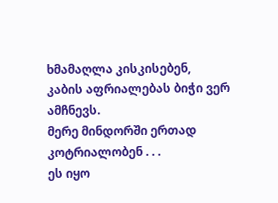ხმამაღლა კისკისებენ,
კაბის აფრიალებას ბიჭი ვერ ამჩნევს.
მერე მინდორში ერთად კოტრიალობენ . . .
ეს იყო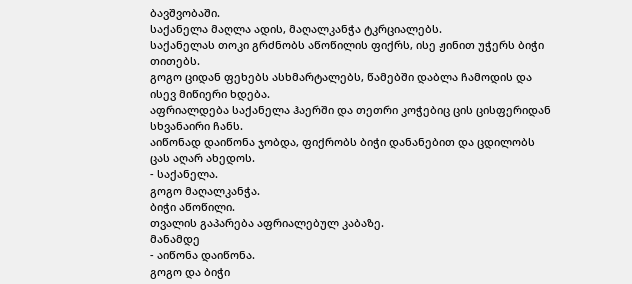ბავშვობაში.
საქანელა მაღლა ადის, მაღალკანჭა ტკრციალებს.
საქანელას თოკი გრძნობს აწოწილის ფიქრს, ისე ჟინით უჭერს ბიჭი თითებს.
გოგო ციდან ფეხებს ასხმარტალებს, წამებში დაბლა ჩამოდის და ისევ მიწიერი ხდება.
აფრიალდება საქანელა ჰაერში და თეთრი კოჭებიც ცის ცისფერიდან სხვანაირი ჩანს.
აიწონად დაიწონა ჯობდა, ფიქრობს ბიჭი დანანებით და ცდილობს ცას აღარ ახედოს.
- საქანელა.
გოგო მაღალკანჭა.
ბიჭი აწოწილი.
თვალის გაპარება აფრიალებულ კაბაზე.
მანამდე
- აიწონა დაიწონა.
გოგო და ბიჭი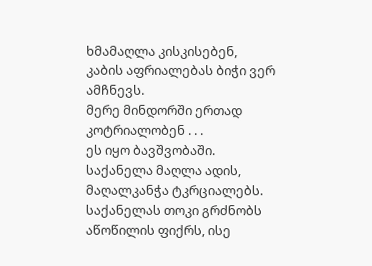ხმამაღლა კისკისებენ,
კაბის აფრიალებას ბიჭი ვერ ამჩნევს.
მერე მინდორში ერთად კოტრიალობენ . . .
ეს იყო ბავშვობაში.
საქანელა მაღლა ადის, მაღალკანჭა ტკრციალებს.
საქანელას თოკი გრძნობს აწოწილის ფიქრს, ისე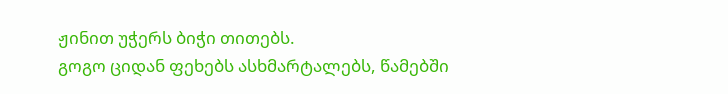ჟინით უჭერს ბიჭი თითებს.
გოგო ციდან ფეხებს ასხმარტალებს, წამებში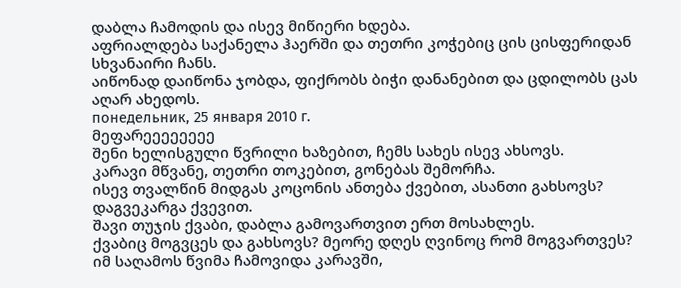დაბლა ჩამოდის და ისევ მიწიერი ხდება.
აფრიალდება საქანელა ჰაერში და თეთრი კოჭებიც ცის ცისფერიდან სხვანაირი ჩანს.
აიწონად დაიწონა ჯობდა, ფიქრობს ბიჭი დანანებით და ცდილობს ცას აღარ ახედოს.
понедельник, 25 января 2010 г.
მეფარეეეეეეეე
შენი ხელისგული წვრილი ხაზებით, ჩემს სახეს ისევ ახსოვს.
კარავი მწვანე, თეთრი თოკებით, გონებას შემორჩა.
ისევ თვალწინ მიდგას კოცონის ანთება ქვებით, ასანთი გახსოვს? დაგვეკარგა ქვევით.
შავი თუჯის ქვაბი, დაბლა გამოვართვით ერთ მოსახლეს.
ქვაბიც მოგვცეს და გახსოვს? მეორე დღეს ღვინოც რომ მოგვართვეს?
იმ საღამოს წვიმა ჩამოვიდა კარავში,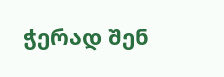ჭერად შენ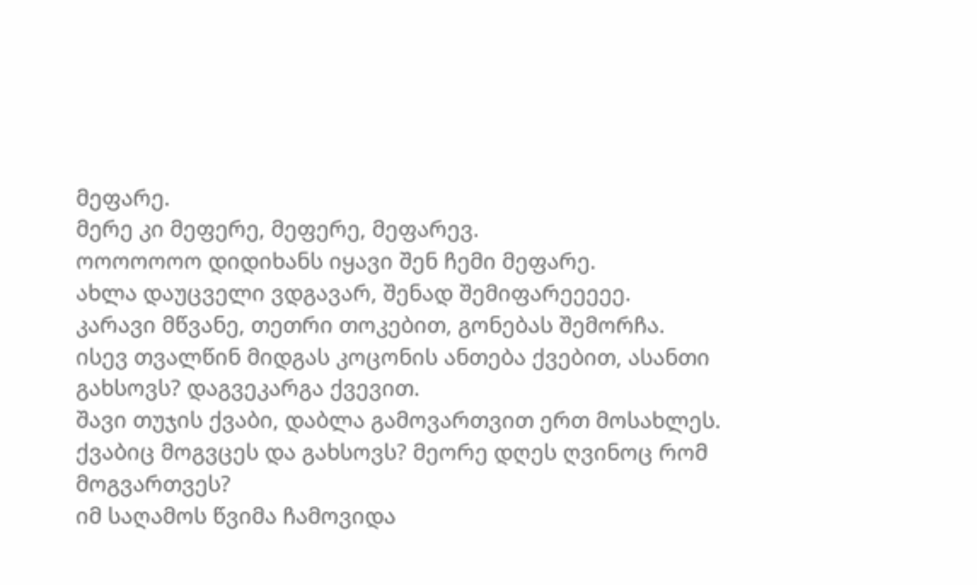მეფარე.
მერე კი მეფერე, მეფერე, მეფარევ.
ოოოოოოო დიდიხანს იყავი შენ ჩემი მეფარე.
ახლა დაუცველი ვდგავარ, შენად შემიფარეეეეე.
კარავი მწვანე, თეთრი თოკებით, გონებას შემორჩა.
ისევ თვალწინ მიდგას კოცონის ანთება ქვებით, ასანთი გახსოვს? დაგვეკარგა ქვევით.
შავი თუჯის ქვაბი, დაბლა გამოვართვით ერთ მოსახლეს.
ქვაბიც მოგვცეს და გახსოვს? მეორე დღეს ღვინოც რომ მოგვართვეს?
იმ საღამოს წვიმა ჩამოვიდა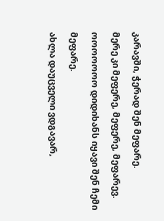კარავში, ჭერად შენ მეფარე.
მერე კი მეფერე, მეფერე, მეფარევ.
ოოოოოოო დიდიხანს იყავი შენ ჩემი მეფარე.
ახლა დაუცველი ვდგავარ,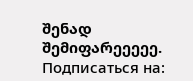შენად შემიფარეეეეე.
Подписаться на: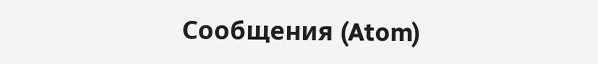Сообщения (Atom)